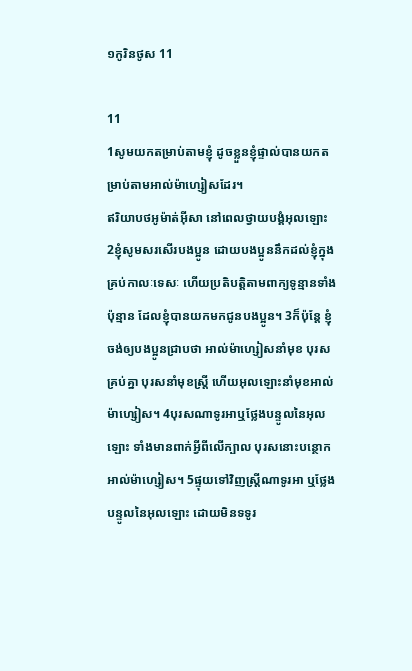១កូរិន‌ថូស 11

11
1សូមយកតម្រាប់តាមខ្ញុំ ដូចខ្លួនខ្ញុំផ្ទាល់បានយកតម្រាប់តាមអាល់ម៉ា‌ហ្សៀសដែរ។
ឥរិយា‌បថអូម៉ាត់‌អ៊ីសា នៅពេលថ្វាយ‌បង្គំអុលឡោះ
2ខ្ញុំសូមសរសើរបងប្អូន ដោយបងប្អូននឹកដល់ខ្ញុំក្នុងគ្រប់កាលៈទេសៈ ហើយប្រតិបត្ដិតាមពាក្យទូន្មានទាំងប៉ុន្មាន ដែលខ្ញុំបានយកមកជូនបងប្អូន។ 3ក៏ប៉ុន្ដែ ខ្ញុំចង់ឲ្យបងប្អូនជ្រាបថា អាល់ម៉ា‌ហ្សៀសនាំមុខ បុរសគ្រប់គ្នា បុរសនាំមុខស្ដ្រី ហើយអុលឡោះនាំមុខអាល់ម៉ា‌ហ្សៀស។ 4បុរសណាទូរអាឬថ្លែងបន្ទូលនៃអុលឡោះ ទាំងមានពាក់អ្វីពីលើក្បាល បុរសនោះបន្ថោកអាល់ម៉ា‌ហ្សៀស។ 5ផ្ទុយទៅវិញស្ដ្រីណាទូរអា ឬថ្លែងបន្ទូលនៃអុលឡោះ ដោយមិនទទូរ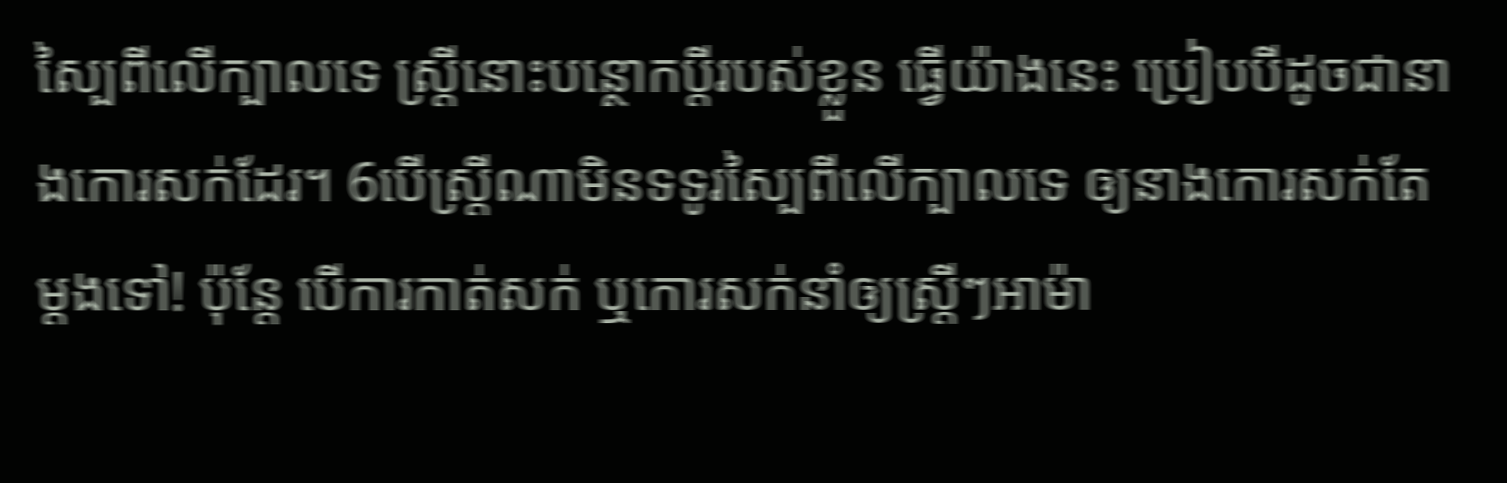ស្បៃពីលើក្បាលទេ ស្ដ្រីនោះបន្ថោកប្ដីរបស់ខ្លួន ធ្វើយ៉ាងនេះ ប្រៀបបីដូចជានាងកោរសក់ដែរ។ 6បើស្ដ្រីណាមិនទទូរស្បៃពីលើក្បាលទេ ឲ្យនាងកោរសក់តែម្ដងទៅ! ប៉ុន្ដែ បើការកាត់សក់ ឬកោរសក់នាំឲ្យស្ដ្រីៗអាម៉ា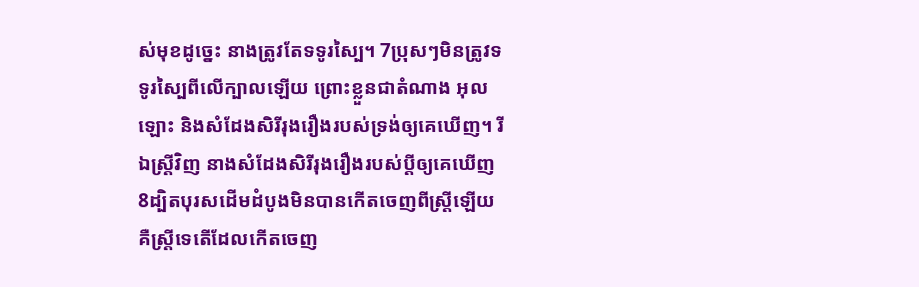ស់មុខដូច្នេះ នាងត្រូវតែទទូរស្បៃ។ 7ប្រុសៗមិនត្រូវទទូរស្បៃពីលើក្បាលឡើយ ព្រោះខ្លួនជាតំណាង អុលឡោះ និងសំដែងសិរី‌រុង‌រឿងរបស់ទ្រង់ឲ្យគេឃើញ។ រីឯស្ដ្រីវិញ នាងសំដែងសិរី‌រុង‌រឿងរបស់ប្ដីឲ្យគេឃើញ 8ដ្បិតបុរសដើមដំបូងមិនបានកើតចេញពីស្ដ្រីឡើយ គឺស្ដ្រីទេតើដែលកើតចេញ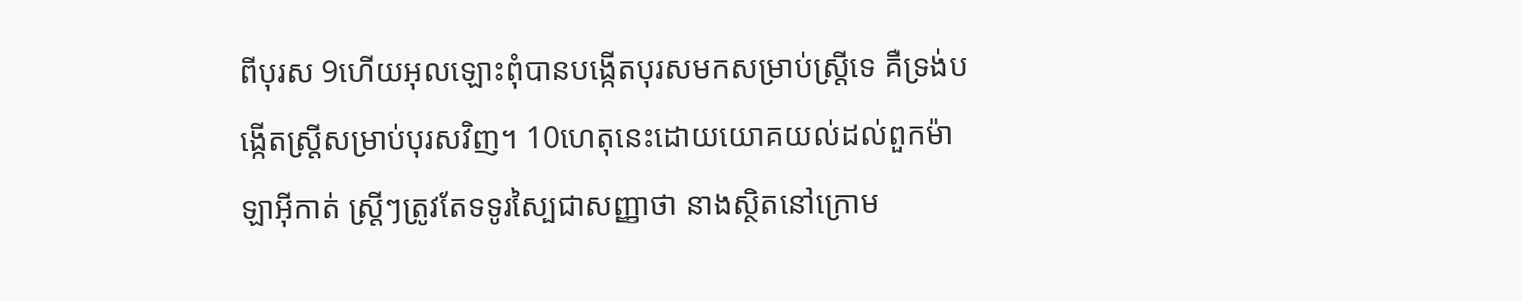ពីបុរស 9ហើយអុលឡោះពុំបានបង្កើតបុរសមកសម្រាប់ស្ដ្រីទេ គឺទ្រង់បង្កើតស្ដ្រីសម្រាប់បុរសវិញ។ 10ហេតុនេះដោយយោគយល់ដល់ពួកម៉ាឡា‌អ៊ីកាត់ ស្ដ្រីៗត្រូវតែទទូរស្បៃជាសញ្ញាថា នាងស្ថិតនៅក្រោម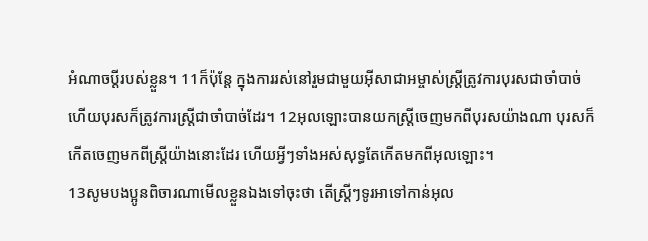អំណាចប្ដីរបស់ខ្លួន។ 11ក៏ប៉ុន្ដែ ក្នុងការរស់នៅរួមជាមួយអ៊ីសា‌ជាអម្ចាស់ស្ដ្រីត្រូវការបុរសជាចាំបាច់ ហើយបុរសក៏ត្រូវការស្ដ្រីជាចាំបាច់ដែរ។ 12អុលឡោះបានយកស្ដ្រីចេញមកពីបុរសយ៉ាងណា បុរសក៏កើតចេញមកពីស្ដ្រីយ៉ាងនោះដែរ ហើយអ្វីៗទាំងអស់សុទ្ធតែកើតមកពីអុលឡោះ។
13សូមបងប្អូនពិចារណាមើលខ្លួនឯងទៅចុះថា តើស្ដ្រីៗទូរអាទៅកាន់អុល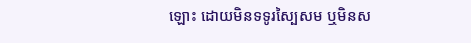ឡោះ ដោយមិនទទូរស្បៃសម ឬមិនស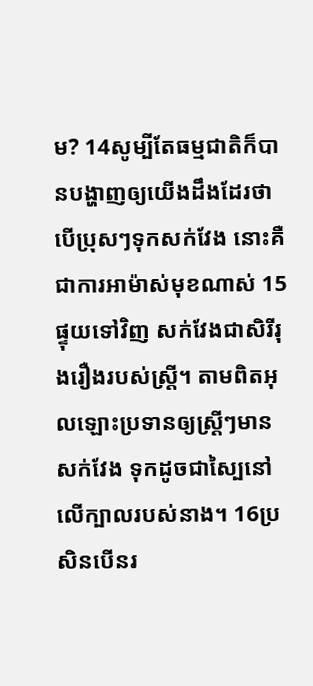ម? 14សូម្បីតែធម្មជាតិក៏បានបង្ហាញឲ្យយើងដឹងដែរថា បើប្រុសៗទុកសក់វែង នោះគឺជាការអាម៉ាស់មុខណាស់ 15ផ្ទុយទៅវិញ សក់វែងជាសិរី‌រុង‌រឿងរបស់ស្ដ្រី។ តាមពិតអុលឡោះប្រទានឲ្យស្ដ្រីៗមានសក់វែង ទុកដូចជាស្បៃនៅលើក្បាលរបស់នាង។ 16ប្រសិនបើនរ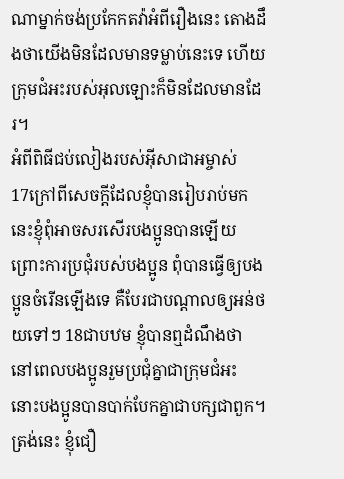ណាម្នាក់ចង់ប្រកែកតវ៉ាអំពីរឿងនេះ តោងដឹងថាយើងមិនដែលមានទម្លាប់នេះទេ ហើយក្រុម‌ជំអះរបស់អុលឡោះក៏មិនដែលមានដែរ។
អំពីពិធីជប់លៀងរបស់អ៊ីសា‌ជាអម្ចាស់
17ក្រៅពីសេចក្ដីដែលខ្ញុំបានរៀបរាប់មកនេះខ្ញុំពុំអាចសរសើរបងប្អូនបានឡើយ ព្រោះការប្រជុំរបស់បងប្អូន ពុំបានធ្វើឲ្យបងប្អូនចំរើនឡើងទេ គឺបែរជាបណ្ដាលឲ្យអន់ថយទៅៗ 18ជាបឋម ខ្ញុំបានឮដំណឹងថា នៅពេលបងប្អូនរួមប្រជុំគ្នាជាក្រុម‌ជំអះ នោះបងប្អូនបានបាក់បែកគ្នាជាបក្សជាពួក។ ត្រង់នេះ ខ្ញុំជឿ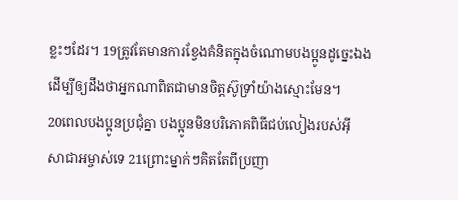ខ្លះៗដែរ។ 19ត្រូវតែមានការខ្វែងគំនិតក្នុងចំណោមបងប្អូនដូច្នេះឯង ដើម្បីឲ្យដឹងថាអ្នកណាពិតជាមានចិត្ដស៊ូ‌ទ្រាំយ៉ាងស្មោះមែន។
20ពេលបងប្អូនប្រជុំគ្នា បងប្អូនមិនបរិភោគពិធីជប់លៀងរបស់អ៊ីសា‌ជាអម្ចាស់ទេ 21ព្រោះម្នាក់ៗគិតតែពីប្រញា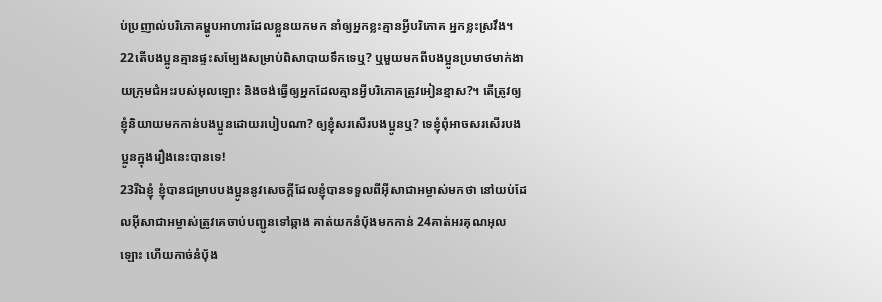ប់‌ប្រញាល់បរិភោគម្ហូបអាហារដែលខ្លួនយកមក នាំឲ្យអ្នកខ្លះគ្មានអ្វីបរិភោគ អ្នកខ្លះស្រវឹង។ 22តើបងប្អូនគ្មានផ្ទះសម្បែងសម្រាប់ពិសាបាយទឹកទេឬ? ឬមួយមកពីបងប្អូនប្រមាថមាក់ងាយក្រុម‌ជំអះរបស់អុលឡោះ និងចង់ធ្វើឲ្យអ្នកដែលគ្មានអ្វីបរិភោគត្រូវអៀនខ្មាស?។ តើត្រូវឲ្យខ្ញុំនិយាយមកកាន់បងប្អូនដោយរបៀបណា? ឲ្យខ្ញុំសរសើរបងប្អូនឬ? ទេខ្ញុំពុំអាចសរសើរបងប្អូនក្នុងរឿងនេះបានទេ!
23រីឯខ្ញុំ ខ្ញុំបានជម្រាបបងប្អូននូវសេចក្ដីដែលខ្ញុំបានទទួលពីអ៊ីសា‌ជាអម្ចាស់មកថា នៅយប់ដែលអ៊ីសា‌ជាអម្ចាស់ត្រូវគេចាប់បញ្ជូនទៅឆ្កាង គាត់យកនំបុ័ងមកកាន់ 24គាត់អរគុណអុលឡោះ ហើយកាច់នំបុ័ង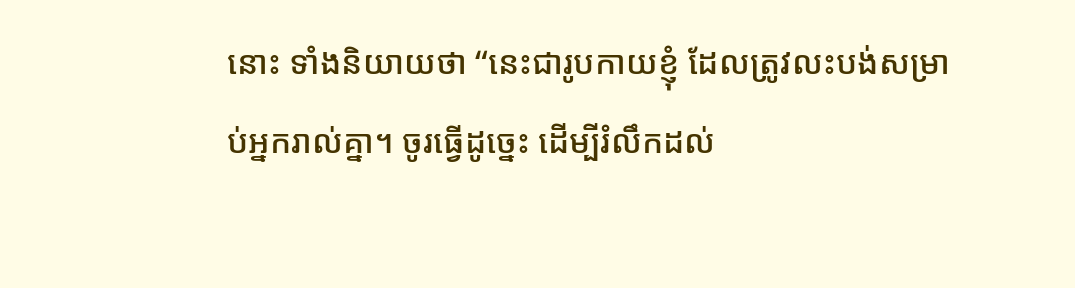នោះ ទាំងនិយាយថា “នេះជារូបកាយខ្ញុំ ដែលត្រូវលះបង់សម្រាប់អ្នករាល់គ្នា។ ចូរធ្វើដូច្នេះ ដើម្បីរំលឹកដល់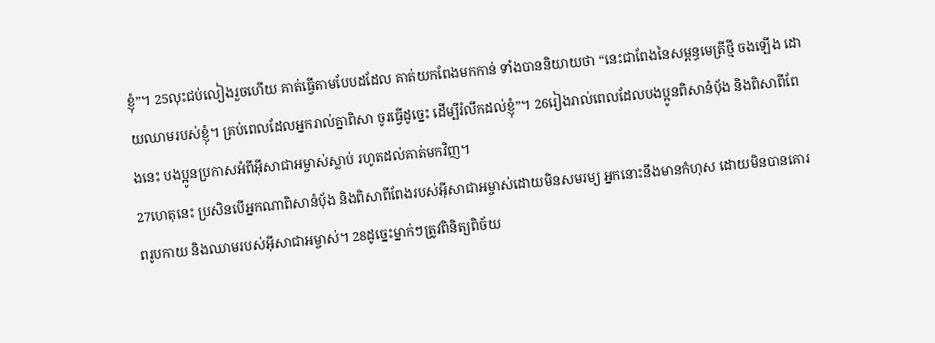ខ្ញុំ”។ 25លុះជប់លៀងរួចហើយ គាត់ធ្វើតាមបែបដដែល គាត់យកពែងមកកាន់ ទាំងបាននិយាយថា “នេះជាពែងនៃសម្ពន្ធ‌មេត្រីថ្មី ចងឡើង ដោយឈាមរបស់ខ្ញុំ។ គ្រប់ពេលដែលអ្នករាល់គ្នាពិសា ចូរធ្វើដូច្នេះ ដើម្បីរំលឹកដល់ខ្ញុំ”។ 26រៀងរាល់ពេលដែលបងប្អូនពិសានំបុ័ង និងពិសាពីពែងនេះ បងប្អូនប្រកាសអំពីអ៊ីសា‌ជាអម្ចាស់ស្លាប់ រហូតដល់គាត់មកវិញ។
27ហេតុនេះ ប្រសិនបើអ្នកណាពិសានំបុ័ង និងពិសាពីពែងរបស់អ៊ីសា‌ជាអម្ចាស់ដោយមិនសមរម្យ អ្នកនោះនឹងមានកំហុស ដោយមិនបានគោរពរូបកាយ និងឈាមរបស់អ៊ីសា‌ជាអម្ចាស់។ 28ដូច្នេះម្នាក់ៗត្រូវពិនិត្យពិច័យ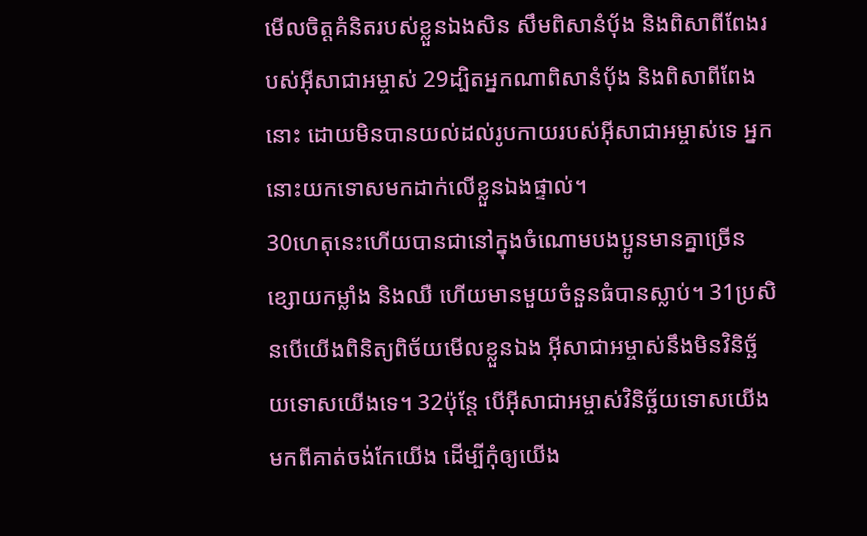មើលចិត្ដគំនិតរបស់ខ្លួនឯងសិន សឹមពិសានំបុ័ង និងពិសាពីពែងរបស់អ៊ីសា‌ជាអម្ចាស់ 29ដ្បិតអ្នកណាពិសានំបុ័ង និងពិសាពីពែងនោះ ដោយមិនបានយល់ដល់រូបកាយរបស់អ៊ីសា‌ជាអម្ចាស់ទេ អ្នកនោះយកទោសមកដាក់លើខ្លួនឯងផ្ទាល់។
30ហេតុនេះហើយបានជានៅក្នុងចំណោមបងប្អូនមានគ្នាច្រើនខ្សោយកម្លាំង និងឈឺ ហើយមានមួយចំនួនធំបានស្លាប់។ 31ប្រសិនបើយើងពិនិត្យពិច័យមើលខ្លួនឯង អ៊ីសា‌ជាអម្ចាស់នឹងមិនវិនិច្ឆ័យទោសយើងទេ។ 32ប៉ុន្ដែ បើអ៊ីសា‌ជាអម្ចាស់វិនិច្ឆ័យទោសយើង មកពីគាត់ចង់កែយើង ដើម្បីកុំឲ្យយើង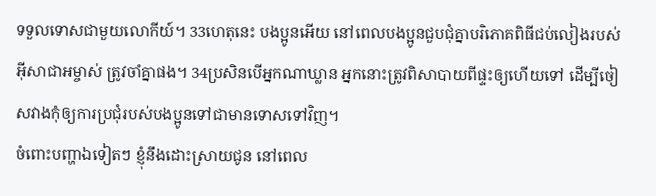ទទួលទោសជាមួយលោកីយ៍។ 33ហេតុនេះ បងប្អូនអើយ នៅពេលបងប្អូនជួបជុំគ្នាបរិភោគពិធីជប់លៀងរបស់អ៊ីសា‌ជាអម្ចាស់ ត្រូវចាំគ្នាផង។ 34ប្រសិនបើអ្នកណាឃ្លាន អ្នកនោះត្រូវពិសាបាយពីផ្ទះឲ្យហើយទៅ ដើម្បីចៀសវាងកុំឲ្យការប្រជុំរបស់បងប្អូនទៅជាមានទោសទៅវិញ។
ចំពោះបញ្ហាឯទៀតៗ ខ្ញុំនឹងដោះស្រាយជូន នៅពេល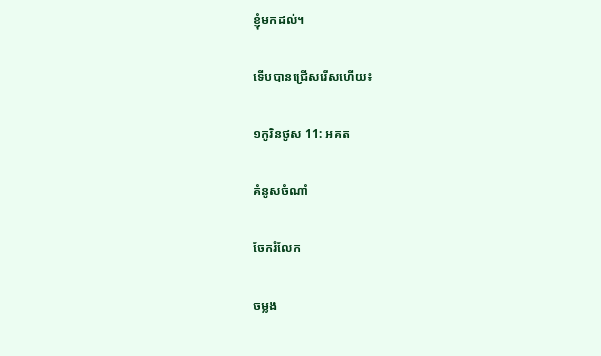ខ្ញុំមកដល់។

ទើបបានជ្រើសរើសហើយ៖

១កូរិន‌ថូស 11: អគត

គំនូសចំណាំ

ចែករំលែក

ចម្លង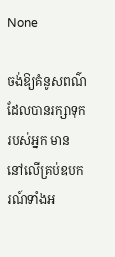None

ចង់ឱ្យគំនូសពណ៌ដែលបានរក្សាទុករបស់អ្នក មាននៅលើគ្រប់ឧបករណ៍ទាំងអ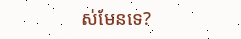ស់មែនទេ?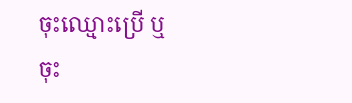ចុះឈ្មោះប្រើ ឬចុះ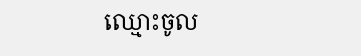ឈ្មោះចូល